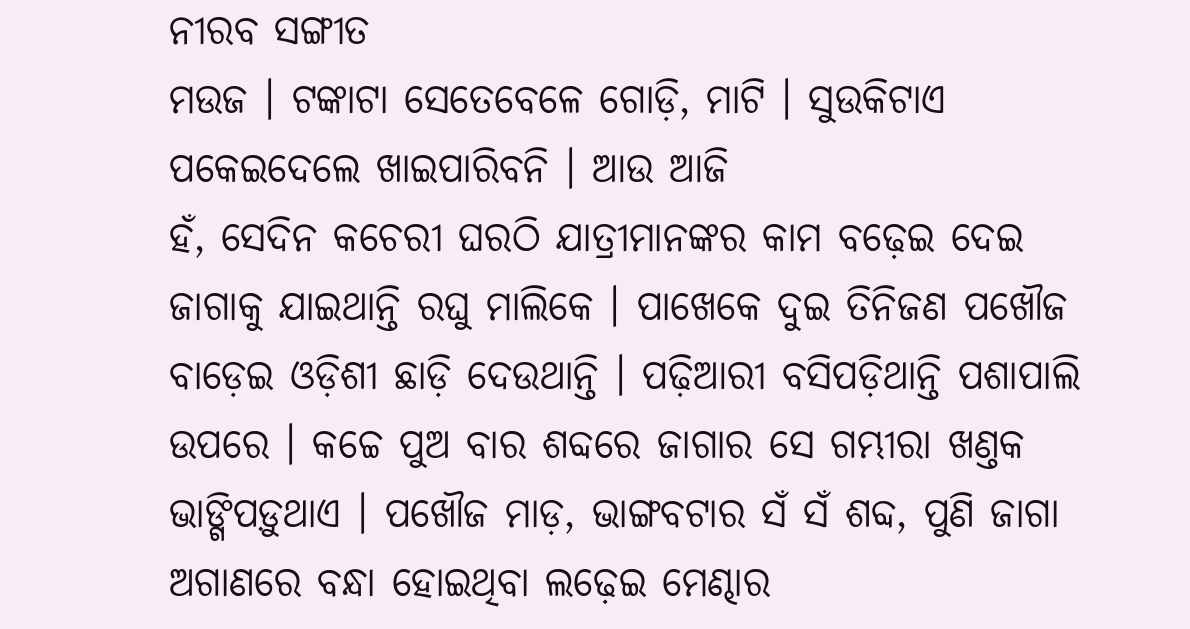ନୀରବ ସଙ୍ଗୀତ
ମଉଜ । ଟଙ୍କାଟା ସେତେବେଳେ ଗୋଡ଼ି, ମାଟି । ସୁଉକିଟାଏ ପକେଇଦେଲେ ଖାଇପାରିବନି । ଆଉ ଆଜି
ହଁ, ସେଦିନ କଚେରୀ ଘରଠି ଯାତ୍ରୀମାନଙ୍କର କାମ ବଢ଼େଇ ଦେଇ ଜାଗାକୁ ଯାଇଥାନ୍ତି ରଘୁ ମାଲିକେ । ପାଖେକେ ଦୁଇ ତିନିଜଣ ପଖୌଜ ବାଡ଼େଇ ଓଡ଼ିଶୀ ଛାଡ଼ି ଦେଉଥାନ୍ତି । ପଢ଼ିଆରୀ ବସିପଡ଼ିଥାନ୍ତି ପଶାପାଲି ଉପରେ । କଚ୍ଚେ ପୁଅ ବାର ଶବ୍ଦରେ ଜାଗାର ସେ ଗମ୍ଭୀରା ଖଣ୍ତକ ଭାଙ୍ଗିପଡ଼ୁଥାଏ । ପଖୌଜ ମାଡ଼, ଭାଙ୍ଗବଟାର ସଁ ସଁ ଶବ୍ଦ, ପୁଣି ଜାଗା ଅଗାଣରେ ବନ୍ଧା ହୋଇଥିବା ଲଢ଼େଇ ମେଣ୍ଢାର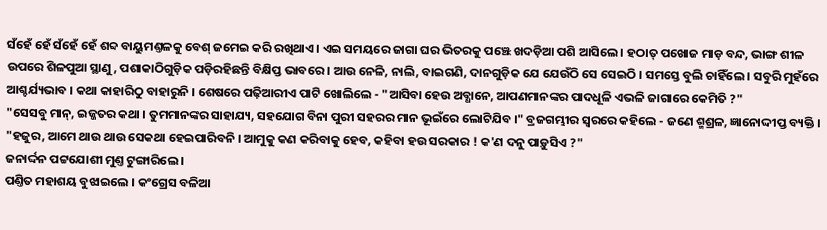ସଁହେଁ ହେଁ ସଁହେଁ ହେଁ ଶବ୍ଦ ବାୟୁମଣ୍ତଳକୁ ବେଶ୍ ଜମେଇ କରି ରଖିଥାଏ । ଏଇ ସମୟରେ ଜାଗା ଘର ଭିତରକୁ ପଞ୍ଝେ ଖଦଡ଼ିଆ ପଶି ଆସିଲେ । ହଠାତ୍ ପଖୋଜ ମାଡ଼ ବନ୍ଦ, ଭାଙ୍ଗ ଶୀଳ ଉପରେ ଶିଳପୁଆ ସ୍ଥାଣୁ, ପଶାକାଠିଗୁଡ଼ିକ ପଡ଼ିରହିଛନ୍ତି ବିକ୍ଷିପ୍ତ ଭାବରେ । ଆଉ ନେଳି, ନାଲି, ବାଇଗଣି, ଦାନଗୁଡ଼ିକ ଯେ ଯେଉଁଠି ସେ ସେଇଠି । ସମସ୍ତେ ବୁଲି ଚାହିଁଲେ । ସବୁରି ମୁହଁରେ ଆଶ୍ଚର୍ଯ୍ୟଭାବ । କଥା କାହାରିଠୁ ବାହାରୁନି । ଶେଷରେ ପଢ଼ିଆରୀଏ ପାଟି ଖୋଲିଲେ - "ଆସିବା ହେଉ ଅବ୍ଧାନେ, ଆପଣମାନଙ୍କର ପାଦଧୂଳି ଏଭଳି ଜାଗାରେ କେମିତି ?"
"ସେସବୁ ମାନ୍, ଇଜ୍ଜତର କଥା । ତୁମମାନଙ୍କର ସାହାଯ୍ୟ, ସହଯୋଗ ବିନା ପୁରୀ ସହରର ମାନ ଭୂଇଁରେ ଲୋଟିଯିବ ।" ବ୍ରଜଗମ୍ଭୀର ସ୍ୱରରେ କହିଲେ - ଜଣେ ଶ୍ମଶ୍ରଳ, ଜ୍ଞାନୋଦ୍ଦୀପ୍ତ ବ୍ୟକ୍ତି ।
"ହଜୁର, ଆମେ ଥାଉ ଥାଉ ସେକଥା ହେଇପାରିବନି । ଆମୁକୁ କଣ କରିବାକୁ ହେବ, କହିବା ହଉ ସରକାର ! କ'ଣ ଦନୁ ପାଡ଼ୁସିଏ ?"
ଜନାର୍ଦ୍ଦନ ପଟ୍ଟଯୋଶୀ ମୁଣ୍ତ ଟୁଙ୍ଗାରିଲେ ।
ପଣ୍ତିତ ମହାଶୟ ବୁଝାଇଲେ । କଂଗ୍ରେସ ବଳିଆ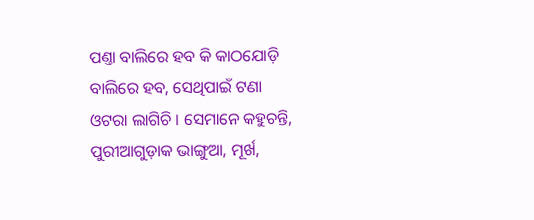ପଣ୍ତା ବାଲିରେ ହବ କି କାଠଯୋଡ଼ି ବାଲିରେ ହବ, ସେଥିପାଇଁ ଟଣା ଓଟରା ଲାଗିଚି । ସେମାନେ କହୁଚନ୍ତି, ପୁରୀଆଗୁଡ଼ାକ ଭାଙ୍ଗୁଆ, ମୂର୍ଖ,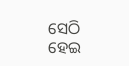ସେଠି ହେଇ